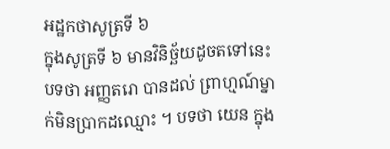អដ្ឋកថាសូត្រទី ៦
ក្នុងសូត្រទី ៦ មានវិនិច្ឆ័យដូចតទៅនេះ បទថា អញ្ញតរោ បានដល់ ព្រាហ្មណ៍ម្នាក់មិនប្រាកដឈ្មោះ ។ បទថា យេន ក្នុង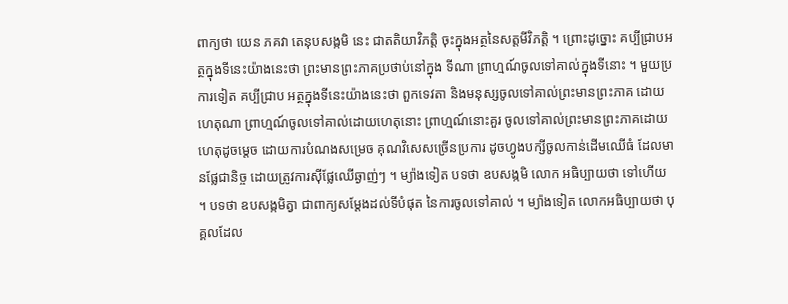ពាក្យថា យេន ភគវា តេនុបសង្កមិ នេះ ជាតតិយាវិភត្តិ ចុះក្នុងអត្ថនៃសត្តមីវិភត្តិ ។ ព្រោះដូច្នោះ គប្បីជ្រាបអត្ថក្នុងទីនេះយ៉ាងនេះថា ព្រះមានព្រះភាគប្រថាប់នៅក្នុង ទីណា ព្រាហ្មណ៍ចូលទៅគាល់ក្នុងទីនោះ ។ មួយប្រការទៀត គប្បីជ្រាប អត្ថក្នុងទីនេះយ៉ាងនេះថា ពួកទេវតា និងមនុស្សចូលទៅគាល់ព្រះមានព្រះភាគ ដោយហេតុណា ព្រាហ្មណ៍ចូលទៅគាល់ដោយហេតុនោះ ព្រាហ្មណ៍នោះគួរ ចូលទៅគាល់ព្រះមានព្រះភាគដោយហេតុដូចម្តេច ដោយការបំណងសម្រេច គុណវិសេសច្រើនប្រការ ដូចហ្វូងបក្សីចូលកាន់ដើមឈើធំ ដែលមានផ្លែជានិច្ច ដោយត្រូវការស៊ីផ្លែឈើឆ្ងាញ់ៗ ។ ម្យ៉ាងទៀត បទថា ឧបសង្កមិ លោក អធិប្បាយថា ទៅហើយ ។ បទថា ឧបសង្កមិត្វា ជាពាក្យសម្តែងដល់ទីបំផុត នៃការចូលទៅគាល់ ។ ម្យ៉ាងទៀត លោកអធិប្បាយថា បុគ្គលដែល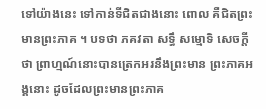ទៅយ៉ាងនេះ ទៅកាន់ទីជិតជាងនោះ ពោល គឺជិតព្រះមានព្រះភាគ ។ បទថា ភគវតា សទ្ធឹ សម្មោទិ សេចក្តីថា ព្រាហ្មណ៍នោះបានត្រេកអរនឹងព្រះមាន ព្រះភាគអង្គនោះ ដូចដែលព្រះមានព្រះភាគ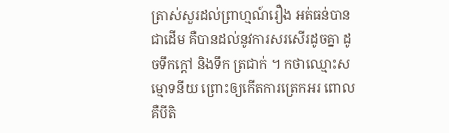ត្រាស់សួរដល់ព្រាហ្មណ៍រឿង អត់ធន់បានជាដើម គឺបានដល់នូវការសរសើរដូចគ្នា ដូចទឹកក្តៅ និងទឹក ត្រជាក់ ។ កថាឈ្មោះសម្មោទនីយ ព្រោះឲ្យកើតការត្រេកអរ ពោល គឺបីតិ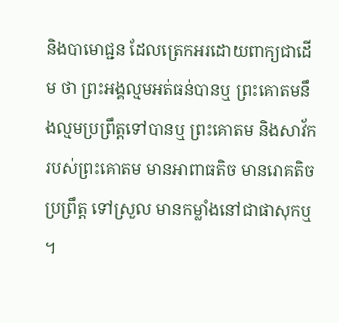និងបាមោជ្ជន ដែលត្រេកអរដោយពាក្យជាដើម ថា ព្រះអង្គល្មមអត់ធន់បានឬ ព្រះគោតមនឹងល្មមប្រព្រឹត្តទៅបានឬ ព្រះគោតម និងសាវ័ករបស់ព្រះគោតម មានអាពាធតិច មានរោគតិច ប្រព្រឹត្ត ទៅស្រួល មានកម្លាំងនៅជាផាសុកឬ ។